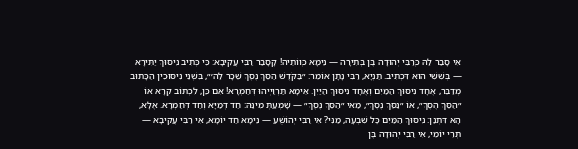אִי סָבַר לַהּ כְּרַבִּי יְהוּדָה בֶּן בְּתִירָה — נֵימָא כְּווֹתֵיהּ! קָסָבַר רַבִּי עֲקִיבָא: כִּי כְּתִיב נִיסּוּךְ יַתִּירָא — בְּשִׁשִּׁי הוּא דִּכְתִיב. תַּנְיָא, רַבִּי נָתָן אוֹמֵר: ״בַּקֹּדֶשׁ הַסֵּךְ נֶסֶךְ שֵׁכָר לַה׳״, בִּשְׁנֵי נִיסּוּכִין הַכָּתוּב מְדַבֵּר, אֶחָד נִיסּוּךְ הַמַּיִם וְאֶחָד נִיסּוּךְ הַיַּיִן. אֵימָא תַּרְוַיְיהוּ דְּחַמְרָא! אִם כֵּן, לִכְתּוֹב קְרָא אוֹ ״הַסֵּךְ הֶסֶךְ״, אוֹ ״נַסֵּךְ נֶסֶךְ״, מַאי ״הַסֵּךְ נֶסֶךְ״ — שָׁמְעַתְּ מִינַּהּ: חַד דְּמַיָּא וְחַד דְּחַמְרָא. אֶלָּא, הָא דִּתְנַן: נִיסּוּךְ הַמַּיִם כׇּל שִׁבְעָה, מַנִּי? אִי רַבִּי יְהוֹשֻׁעַ — נֵימָא חַד יוֹמָא, אִי רַבִּי עֲקִיבָא — תְּרֵי יוֹמֵי, אִי רַבִּי יְהוּדָה בֶּן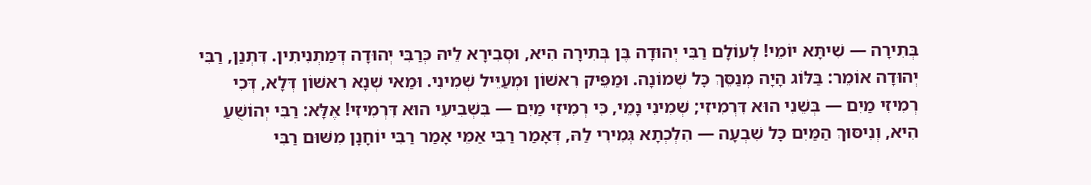בְּתִירָה — שִׁיתָּא יוֹמֵי! לְעוֹלָם רַבִּי יְהוּדָה בֶּן בְּתִירָה הִיא, וּסְבִירָא לֵיהּ כְּרַבִּי יְהוּדָה דְּמַתְנִיתִין. דִּתְנַן, רַבִּי יְהוּדָה אוֹמֵר: בַּלּוֹג הָיָה מְנַסֵּךְ כׇּל שְׁמוֹנָה. וּמַפֵּיק רִאשׁוֹן וּמְעַיֵּיל שְׁמִינִי. וּמַאי שְׁנָא רִאשׁוֹן דְּלָא, דְּכִי רְמִיזִי מַיִם — בְּשֵׁנִי הוּא דִּרְמִיזִי; שְׁמִינִי נָמֵי, כִּי רְמִיזִי מַיִם — בִּשְׁבִיעִי הוּא דִּרְמִיזִי! אֶלָּא: רַבִּי יְהוֹשֻׁעַ הִיא, וְנִיסּוּךְ הַמַּיִם כׇּל שִׁבְעָה — הִלְכְתָא גְּמִירִי לַהּ, דְּאָמַר רַבִּי אַמֵּי אָמַר רַבִּי יוֹחָנָן מִשּׁוּם רַבִּי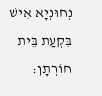נְחוּנְיָא אִישׁ בִּקְעַת בֵּית חוֹרְתָן: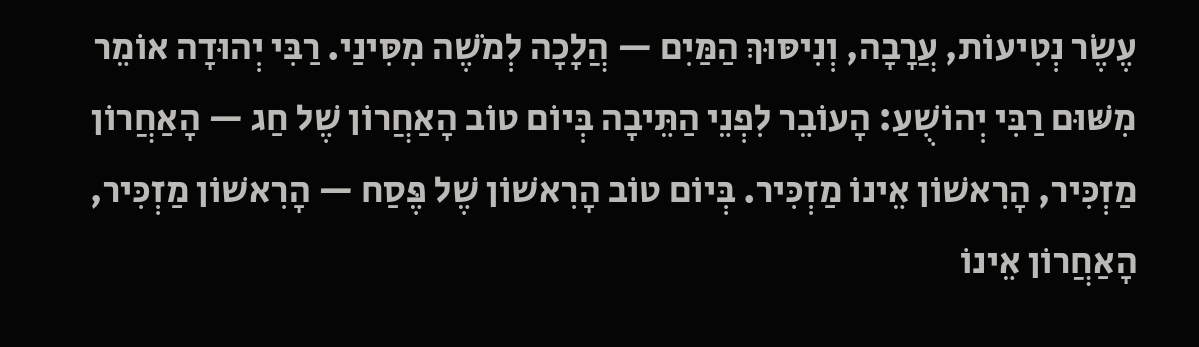עֶשֶׂר נְטִיעוֹת, עֲרָבָה, וְנִיסּוּךְ הַמַּיִם — הֲלָכָה לְמֹשֶׁה מִסִּינַי. רַבִּי יְהוּדָה אוֹמֵר מִשּׁוּם רַבִּי יְהוֹשֻׁעַ: הָעוֹבֵר לִפְנֵי הַתֵּיבָה בְּיוֹם טוֹב הָאַחֲרוֹן שֶׁל חַג — הָאַחֲרוֹן מַזְכִּיר, הָרִאשׁוֹן אֵינוֹ מַזְכִּיר. בְּיוֹם טוֹב הָרִאשׁוֹן שֶׁל פֶּסַח — הָרִאשׁוֹן מַזְכִּיר, הָאַחֲרוֹן אֵינוֹ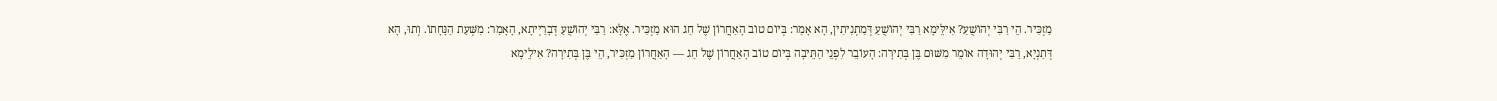מַזְכִּיר. הֵי רַבִּי יְהוֹשֻׁעַ? אִילֵּימָא רַבִּי יְהוֹשֻׁעַ דְּמַתְנִיתִין, הָא אָמַר: בְּיוֹם טוֹב הָאַחֲרוֹן שֶׁל חַג הוּא מַזְכִּיר. אֶלָּא: רַבִּי יְהוֹשֻׁעַ דְּבָרַיְיתָא, הָאָמַר: מִשְּׁעַת הַנָּחָתוֹ. וְתוּ, הָא דְּתַנְיָא, רַבִּי יְהוּדָה אוֹמֵר מִשּׁוּם בֶּן בְּתִירָה: הָעוֹבֵר לִפְנֵי הַתֵּיבָה בְּיוֹם טוֹב הָאַחֲרוֹן שֶׁל חַג — הָאַחֲרוֹן מַזְכִּיר, הֵי בֶּן בְּתִירָה? אִילֵימָא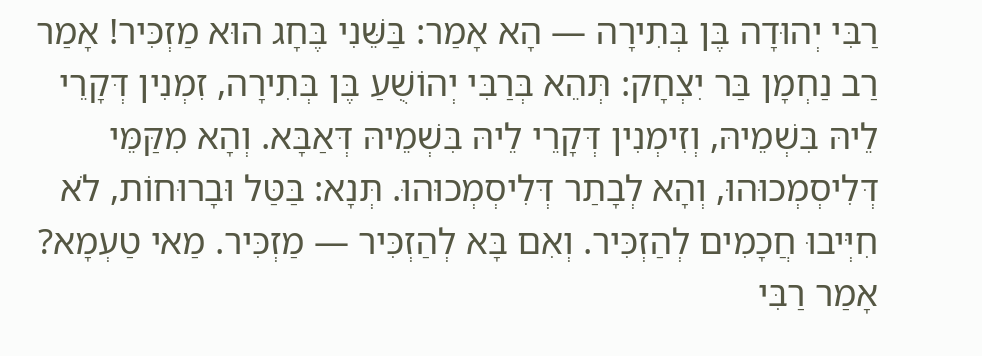רַבִּי יְהוּדָה בֶּן בְּתִירָה — הָא אָמַר: בַּשֵּׁנִי בֶּחָג הוּא מַזְכִּיר! אָמַר רַב נַחְמָן בַּר יִצְחָק: תְּהֵא בְּרַבִּי יְהוֹשֻׁעַ בֶּן בְּתִירָה, זִמְנִין דְּקָרֵי לֵיהּ בִּשְׁמֵיהּ, וְזִימְנִין דְּקָרֵי לֵיהּ בִּשְׁמֵיהּ דְּאַבָּא. וְהָא מִקַּמֵּי דְּלִיסְמְכוּהוּ, וְהָא לְבָתַר דְּלִיסְמְכוּהוּ. תְּנָא: בַּטַּל וּבָרוּחוֹת, לֹא חִיְּיבוּ חֲכָמִים לְהַזְכִּיר. וְאִם בָּא לְהַזְכִּיר — מַזְכִּיר. מַאי טַעְמָא? אָמַר רַבִּי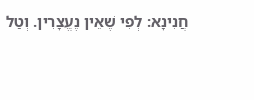חֲנִינָא: לְפִי שֶׁאֵין נֶעֱצָרִין. וְטַל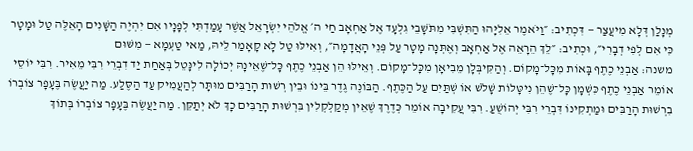מְנָלַן דְּלָא מִיעֲצַר — דִּכְתִיב: ״וַיֹּאמֶר אֵלִיָּהוּ הַתִּשְׁבִּי מִתֹּשָׁבֵי גִלְעָד אֶל אַחְאָב חַי ה׳ אֱלֹהֵי יִשְׂרָאֵל אֲשֶׁר עָמַדְתִּי לְפָנָיו אִם יִהְיֶה הַשָּׁנִים הָאֵלֶּה טַל וּמָטָר כִּי אִם לְפִי דְבָרִי״, וּכְתִיב: ״לֵךְ הֵרָאֵה אֶל אַחְאָב וְאֶתְּנָה מָטָר עַל פְּנֵי הָאֲדָמָה״, וְאִילּוּ טַל לָא קָאָמַר לֵיהּ, מַאי טַעְמָא — מִשּׁוּם
משנה: אַבְנֵי כֶתֶף בָּאוֹת מִכָּל־מָקוֹם. וְהַקִּיבְּלָן מֵבִיאָן מִכָּל־מָקוֹם. וְאֵילּוּ הֵן אַבְנֵי כֶתֶף כָּל־שֶׁאֵינָהּ יְכוֹלָה לִינָּטֵל בְּאַחַת יַד דִבְרֵי רִבִּי מֵאִיר. רִבִּי יוֹסֵי אוֹמֵר אַבְנֵי כֶתֶף כִּשְׁמָן כָּל־שֶׁהֵן נִיטָּלוֹת שָׁלֹשׁ אוֹ שְׁתַּיִם עַל הַכֶּתֶף. הַבּוֹנֶה גֶדֶר בֵּינוֹ וּבֵין רְשׁוּת הָרַבִּים מוּתָּר לְהַעֲמִיק עַד הַסֶּלַע. מַה יַעֲשֶׂה בֶּעָפָר צוֹבְרוֹ בִרְשׁוּת הָרַבִּים וּמַתְקִינוֹ דִּבְרֵי רִבִּי יְהוֹשֻׁעַ. רִבִּי עֲקִיבָה אוֹמֵר כְּדֶרֶךְ שֶׁאֵין מְקַלְקְלִין בִּרְשׁוּת הָרַבִּים כָךְ לֹא יְתַקֵּן. מַה יַעֲשֶׂה בֶּעָפָר צוֹבְרוֹ בְּתוֹךְ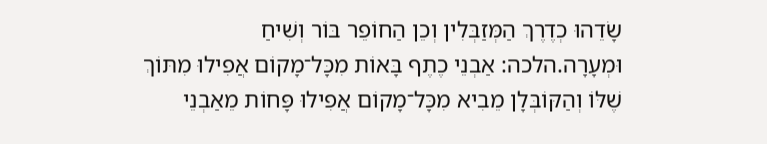שָׂדֵהוּ כְדֶרֶךְ הַמְּזַבְּלִין וְכֵן הַחוֹפֵר בּוֹר וְשִׁיחַ וּמְעָרָה.הלכה: אַבְנֵי כֶתֶף בָּאוֹת מִכָּל־מָקוֹם אֲפִילוּ מִתּוֹךְ שֶׁלּוֹ וְהַקּוֹבְּלָן מֵבִיא מִכָּל־מָקוֹם אֲפִילוּ פָּחוֹת מֵאַבְנֵי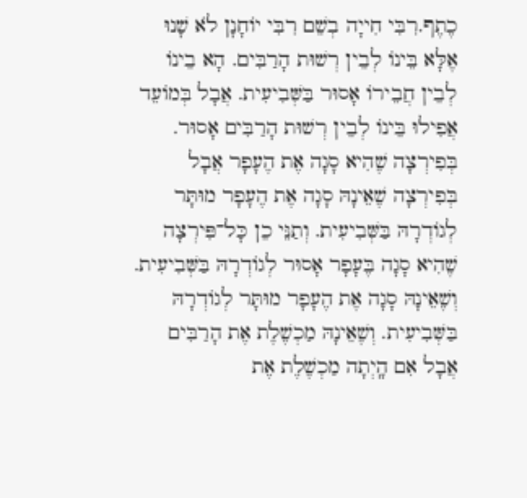כֶתֶף.רִבִּי חִייָה בְשֵׁם רִבִּי יוֹחָנָן לֹא שָׁנוּ אֶלָּא בֵּינוֹ לְבֵין רְשׁוּת הָרַבִּים. הָא בֵינוֹ לְבֵין חֲבֵירוֹ אָסוּר בַּשְּׁבִיעִית. אֲבָל בְּמוֹעֵד אֲפִילוּ בֵּינוֹ לְבֵין רְשׁוּת הָרַבִּים אָסוּר. בְּפִירְצָה שֶׁהִיא סָגָה אֶת הֶעָפָר אֲבָל בְּפִירְצָה שֶׁאֵינָהּ סָגָה אֶת הֶעָפָר מוּתָּר לְגוֹדְרָהּ בַּשְּׁבִיעִית. וְתַנֵּי כֵן כָּל־פִּירְצָה שֶׁהִיא סָגָה בֶּעָפָר אָסוּר לְגוֹדְרָהּ בַּשְּׁבִיעִית. וְשֶׁאֵינָהּ סָגָה אֶת הֶעָפָר מוּתָּר לְגוֹדְרָהּ בַּשְּׁבִיעִית. וְשֶׁאֵינָהּ מַכְשֶׁלֶת אֶת הָרַבִּים אֲבָל אִם הָֽיְתָה מַכְשֶׁלֶת אֶת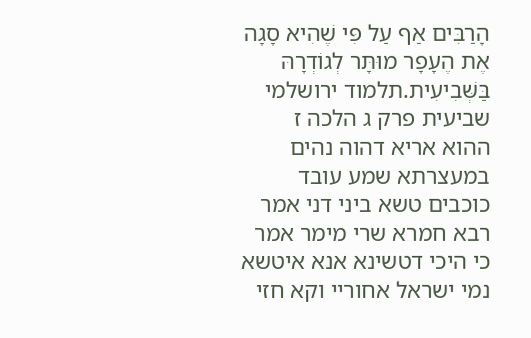הָרַבִּים אַף עַל פִּי שֶׁהִיא סָגָה אֶת הֶעָפָר מוּתָּר לְגוֹדְרָהּ בַּשְּׁבִיעִית.תלמוד ירושלמי שביעית פרק ג הלכה ז
ההוא אריא דהוה נהים במעצרתא שמע עובד כוכבים טשא ביני דני אמר רבא חמרא שרי מימר אמר כי היכי דטשינא אנא איטשא נמי ישראל אחוריי וקא חזי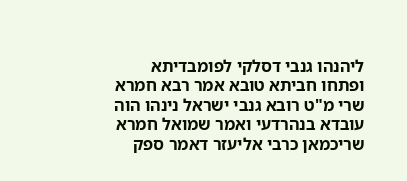ליהנהו גנבי דסלקי לפומבדיתא ופתחו חביתא טובא אמר רבא חמרא שרי מ"ט רובא גנבי ישראל נינהו הוה עובדא בנהרדעי ואמר שמואל חמרא שריכמאן כרבי אליעזר דאמר ספק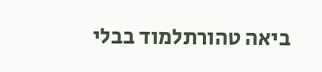ביאה טהורתלמוד בבלי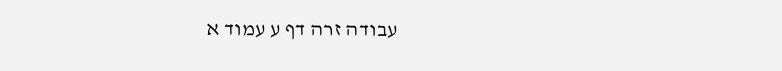עבודה זרה דף ע עמוד א